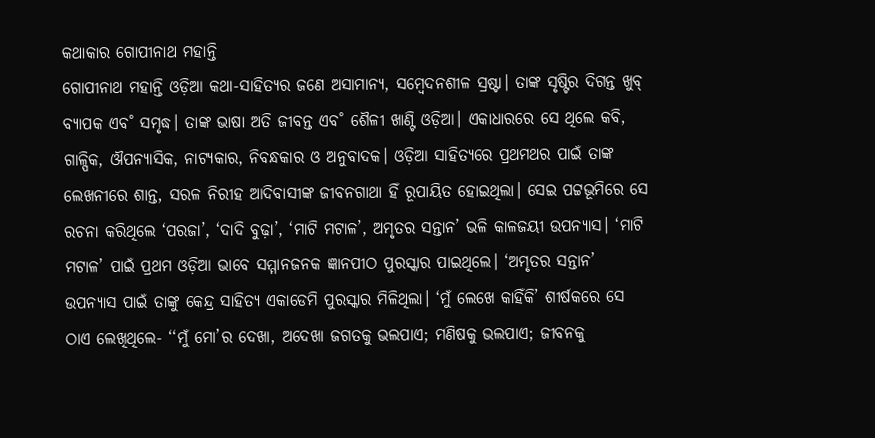କଥାକାର ଗୋପୀନାଥ ମହାନ୍ତି
ଗୋପୀନାଥ ମହାନ୍ତି ଓଡ଼ିଆ କଥା-ସାହିତ୍ୟର ଜଣେ ଅସାମାନ୍ୟ, ସମ୍ବେଦନଶୀଳ ସ୍ରଷ୍ଟା। ତାଙ୍କ ସୃଷ୍ଟିର ଦିଗନ୍ତ ଖୁବ୍ ବ୍ୟାପକ ଏବ˚ ସମୃଦ୍ଧ। ତାଙ୍କ ଭାଷା ଅତି ଜୀବନ୍ତ ଏବ˚ ଶୈଳୀ ଖାଣ୍ଟି ଓଡ଼ିଆ। ଏକାଧାରରେ ସେ ଥିଲେ କବି, ଗାଳ୍ପିକ, ଔପନ୍ୟାସିକ, ନାଟ୍ୟକାର, ନିବନ୍ଧକାର ଓ ଅନୁବାଦକ। ଓଡ଼ିଆ ସାହିତ୍ୟରେ ପ୍ରଥମଥର ପାଇଁ ତାଙ୍କ ଲେଖନୀରେ ଶାନ୍ତ, ସରଳ ନିରୀହ ଆଦିବାସୀଙ୍କ ଜୀବନଗାଥା ହିଁ ରୂପାୟିତ ହୋଇଥିଲା। ସେଇ ପଟ୍ଟଭୂମିରେ ସେ ରଚନା କରିଥିଲେ ‘ପରଜା’, ‘ଦାଦି ବୁଢ଼ା’, ‘ମାଟି ମଟାଳ’, ଅମୃତର ସନ୍ତାନ’ ଭଳି କାଳଜୟୀ ଉପନ୍ୟାସ। ‘ମାଟି ମଟାଳ’ ପାଇଁ ପ୍ରଥମ ଓଡ଼ିଆ ଭାବେ ସମ୍ମାନଜନକ ଜ୍ଞାନପୀଠ ପୁରସ୍କାର ପାଇଥିଲେ। ‘ଅମୃତର ସନ୍ତାନ’ ଉପନ୍ୟାସ ପାଇଁ ତାଙ୍କୁ କେନ୍ଦ୍ର ସାହିତ୍ୟ ଏକାଡେମି ପୁରସ୍କାର ମିଳିଥିଲା। ‘ମୁଁ ଲେଖେ କାହିଁକି’ ଶୀର୍ଷକରେ ସେ ଠାଏ ଲେଖିଥିଲେ- ‘‘ମୁଁ ମୋ’ର ଦେଖା, ଅଦେଖା ଜଗତକୁ ଭଲପାଏ; ମଣିଷକୁ ଭଲପାଏ; ଜୀବନକୁ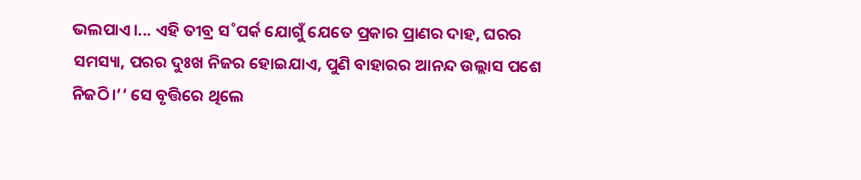ଭଲପାଏ।... ଏହି ତୀବ୍ର ସ˚ପର୍କ ଯୋଗୁଁ ଯେତେ ପ୍ରକାର ପ୍ରାଣର ଦାହ, ଘରର ସମସ୍ୟା, ପରର ଦୁଃଖ ନିଜର ହୋଇଯାଏ, ପୁଣି ବାହାରର ଆନନ୍ଦ ଉଲ୍ଲାସ ପଶେ ନିଜଠି।’’ ସେ ବୃତ୍ତିରେ ଥିଲେ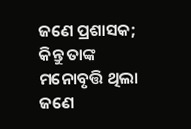ଜଣେ ପ୍ରଶାସକ; କିନ୍ତୁ ତାଙ୍କ ମନୋବୃତ୍ତି ଥିଲା ଜଣେ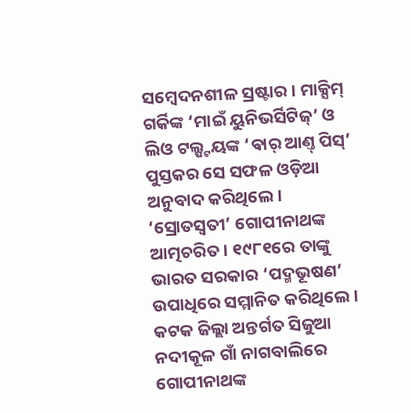ସମ୍ବେଦନଶୀଳ ସ୍ରଷ୍ଟାର। ମାକ୍ସିମ୍ ଗର୍କିଙ୍କ ‘ମାଇଁ ୟୁନିଭର୍ସିଟିଜ୍’ ଓ ଲିଓ ଟଲ୍ଷ୍ଟୟଙ୍କ ‘ଵାର୍ ଆଣ୍ତ୍ ପିସ୍’ ପୁସ୍ତକର ସେ ସଫଳ ଓଡ଼ିଆ ଅନୁବାଦ କରିଥିଲେ। ‘ସ୍ରୋତସ୍ବତୀ’ ଗୋପୀନାଥଙ୍କ ଆତ୍ମଚରିତ। ୧୯୮୧ରେ ତାଙ୍କୁ ଭାରତ ସରକାର ‘ପଦ୍ମଭୂଷଣ’ ଉପାଧିରେ ସମ୍ମାନିତ କରିଥିଲେ। କଟକ ଜିଲ୍ଲା ଅନ୍ତର୍ଗତ ସିଜୁଆ ନଦୀକୂଳ ଗାଁ ନାଗବାଲିରେ ଗୋପୀନାଥଙ୍କ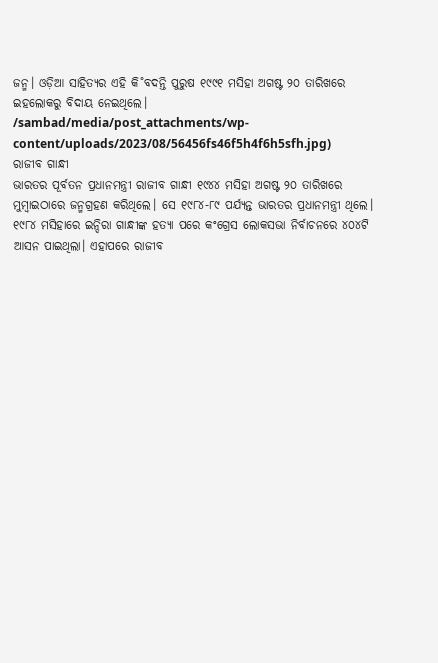ଜନ୍ମ। ଓଡ଼ିଆ ସାହିତ୍ୟର ଏହି କି˚ବଦନ୍ତି ପୁରୁଷ ୧୯୯୧ ମସିହା ଅଗଷ୍ଟ ୨୦ ତାରିଖରେ ଇହଲୋକରୁ ବିଦାୟ ନେଇଥିଲେ।
/sambad/media/post_attachments/wp-content/uploads/2023/08/56456fs46f5h4f6h5sfh.jpg)
ରାଜୀବ ଗାନ୍ଧୀ
ଭାରତର ପୂର୍ବତନ ପ୍ରଧାନମନ୍ତ୍ରୀ ରାଜୀବ ଗାନ୍ଧୀ ୧୯୪୪ ମସିହା ଅଗଷ୍ଟ ୨୦ ତାରିଖରେ ମୁମ୍ବାଇଠାରେ ଜନ୍ମଗ୍ରହଣ କରିଥିଲେ। ସେ ୧୯୮୪-୮୯ ପର୍ଯ୍ୟନ୍ତ ଭାରତର ପ୍ରଧାନମନ୍ତ୍ରୀ ଥିଲେ। ୧୯୮୪ ମସିହାରେ ଇନ୍ଦିରା ଗାନ୍ଧୀଙ୍କ ହତ୍ୟା ପରେ କଂଗ୍ରେସ ଲୋକସଭା ନିର୍ବାଚନରେ ୪୦୪ଟି ଆସନ ପାଇଥିଲା। ଏହାପରେ ରାଜୀବ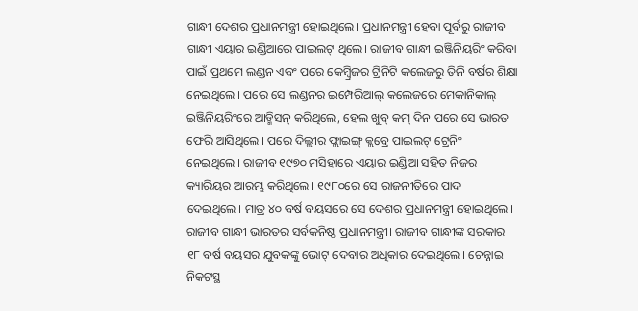ଗାନ୍ଧୀ ଦେଶର ପ୍ରଧାନମନ୍ତ୍ରୀ ହୋଇଥିଲେ। ପ୍ରଧାନମନ୍ତ୍ରୀ ହେବା ପୂର୍ବରୁ ରାଜୀବ ଗାନ୍ଧୀ ଏୟାର ଇଣ୍ଡିଆରେ ପାଇଲଟ୍ ଥିଲେ। ରାଜୀବ ଗାନ୍ଧୀ ଇଞ୍ଜିନିୟରିଂ କରିବା ପାଇଁ ପ୍ରଥମେ ଲଣ୍ଡନ ଏବଂ ପରେ କେମ୍ବ୍ରିଜର ଟ୍ରିନିଟି କଲେଜରୁ ତିନି ବର୍ଷର ଶିକ୍ଷା ନେଇଥିଲେ। ପରେ ସେ ଲଣ୍ଡନର ଇମ୍ପେରିଆଲ୍ କଲେଜରେ ମେକାନିକାଲ୍ ଇଞ୍ଜିନିୟରିଂରେ ଆଡ୍ମିସନ୍ କରିଥିଲେ, ହେଲ ଖୁବ୍ କମ୍ ଦିନ ପରେ ସେ ଭାରତ ଫେରି ଆସିଥିଲେ। ପରେ ଦିଲ୍ଲୀର ଫ୍ଲାଇଙ୍ଗ୍ କ୍ଲବ୍ରେ ପାଇଲଟ୍ ଟ୍ରେନିଂ ନେଇଥିଲେ। ରାଜୀବ ୧୯୭୦ ମସିହାରେ ଏୟାର ଇଣ୍ଡିଆ ସହିତ ନିଜର କ୍ୟାରିୟର ଆରମ୍ଭ କରିଥିଲେ। ୧୯୮୦ରେ ସେ ରାଜନୀତିରେ ପାଦ ଦେଇଥିଲେ। ମାତ୍ର ୪୦ ବର୍ଷ ବୟସରେ ସେ ଦେଶର ପ୍ରଧାନମନ୍ତ୍ରୀ ହୋଇଥିଲେ। ରାଜୀବ ଗାନ୍ଧୀ ଭାରତର ସର୍ବକନିଷ୍ଠ ପ୍ରଧାନମନ୍ତ୍ରୀ। ରାଜୀବ ଗାନ୍ଧୀଙ୍କ ସରକାର ୧୮ ବର୍ଷ ବୟସର ଯୁବକଙ୍କୁ ଭୋଟ୍ ଦେବାର ଅଧିକାର ଦେଇଥିଲେ। ଚେନ୍ନାଇ ନିକଟସ୍ଥ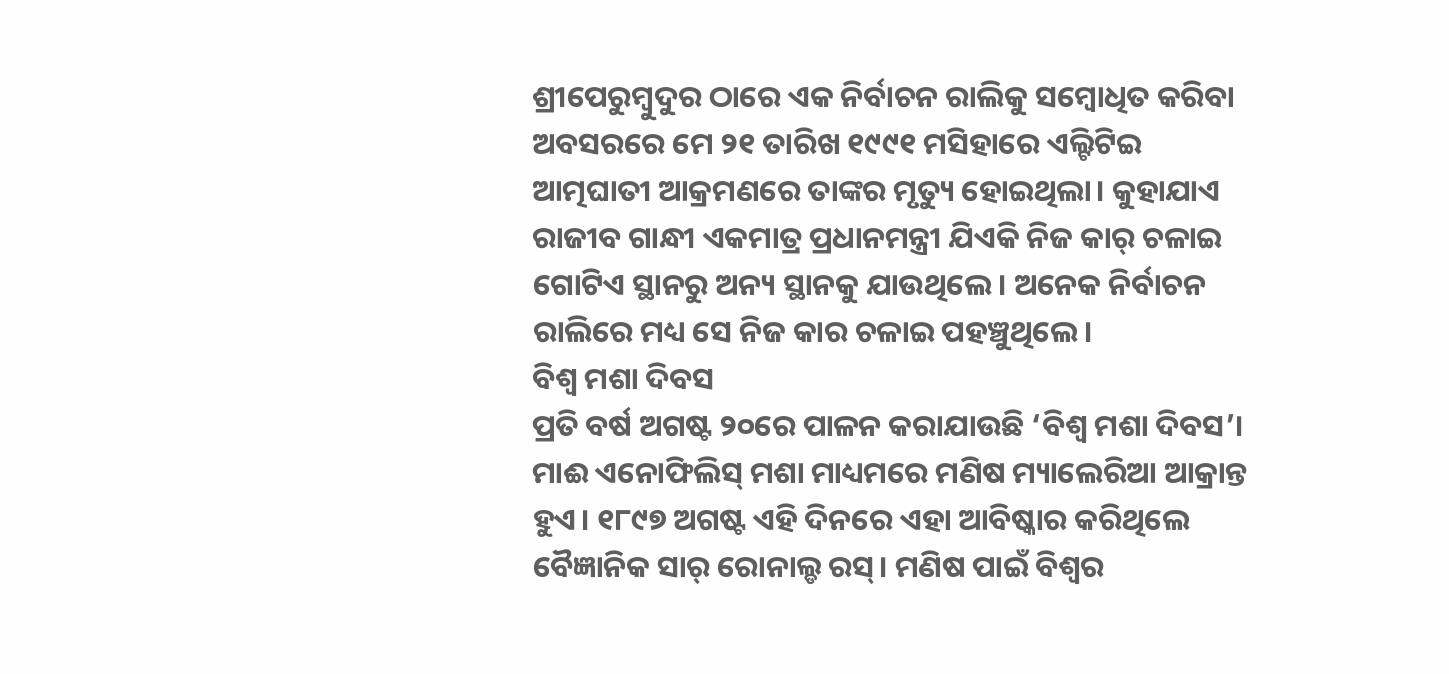ଶ୍ରୀପେରୁମ୍ବୁଦୁର ଠାରେ ଏକ ନିର୍ବାଚନ ରାଲିକୁ ସମ୍ବୋଧିତ କରିବା ଅବସରରେ ମେ ୨୧ ତାରିଖ ୧୯୯୧ ମସିହାରେ ଏଲ୍ଟିଟିଇ ଆତ୍ମଘାତୀ ଆକ୍ରମଣରେ ତାଙ୍କର ମୃତ୍ୟୁ ହୋଇଥିଲା। କୁହାଯାଏ ରାଜୀବ ଗାନ୍ଧୀ ଏକମାତ୍ର ପ୍ରଧାନମନ୍ତ୍ରୀ ଯିଏକି ନିଜ କାର୍ ଚଳାଇ ଗୋଟିଏ ସ୍ଥାନରୁ ଅନ୍ୟ ସ୍ଥାନକୁ ଯାଉଥିଲେ। ଅନେକ ନିର୍ବାଚନ ରାଲିରେ ମଧ୍ୟ ସେ ନିଜ କାର ଚଳାଇ ପହଞ୍ଚୁଥିଲେ।
ବିଶ୍ବ ମଶା ଦିବସ
ପ୍ରତି ବର୍ଷ ଅଗଷ୍ଟ ୨୦ରେ ପାଳନ କରାଯାଉଛି ‘ବିଶ୍ବ ମଶା ଦିବସ’। ମାଈ ଏନୋଫିଲିସ୍ ମଶା ମାଧ୍ୟମରେ ମଣିଷ ମ୍ୟାଲେରିଆ ଆକ୍ରାନ୍ତ ହୁଏ। ୧୮୯୭ ଅଗଷ୍ଟ ଏହି ଦିନରେ ଏହା ଆବିଷ୍କାର କରିଥିଲେ ବୈଜ୍ଞାନିକ ସାର୍ ରୋନାଲ୍ଡ ରସ୍। ମଣିଷ ପାଇଁ ବିଶ୍ବର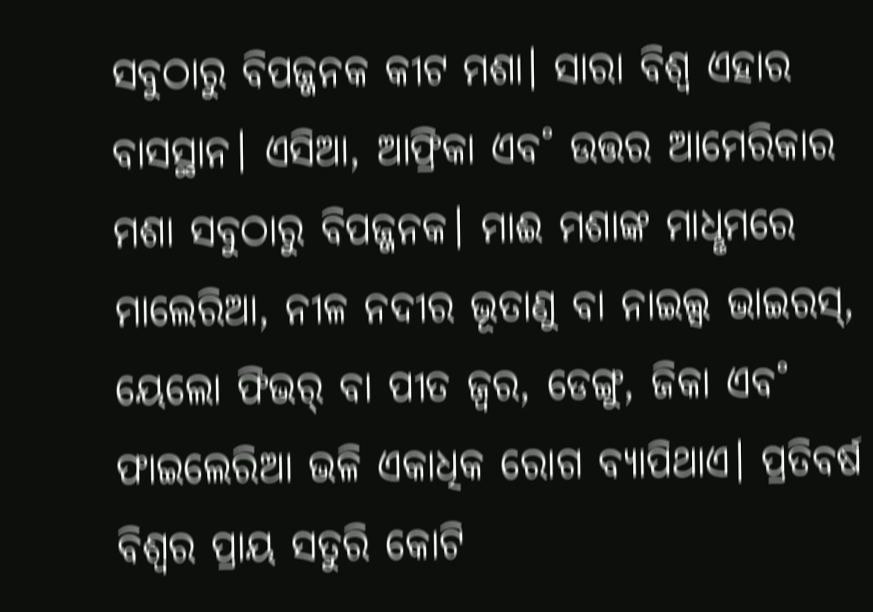ସବୁଠାରୁ ବିପଜ୍ଜନକ କୀଟ ମଶା। ସାରା ବିଶ୍ବ ଏହାର ବାସସ୍ଥାନ। ଏସିଆ, ଆଫ୍ରିକା ଏବ˚ ଉତ୍ତର ଆମେରିକାର ମଶା ସବୁଠାରୁ ବିପଜ୍ଜନକ। ମାଈ ମଶାଙ୍କ ମାଧୢମରେ ମାଲେରିଆ, ନୀଳ ନଦୀର ଭୂତାଣୁ ବା ନାଇଲ୍ସ ଭାଇରସ୍, ୟେଲୋ ଫିଭର୍ ବା ପୀତ ଜ୍ବର, ଡେଙ୍ଗୁ, ଜିକା ଏବ˚ ଫାଇଲେରିଆ ଭଳି ଏକାଧିକ ରୋଗ ବ୍ୟାପିଥାଏ। ପ୍ରତିବର୍ଷ ବିଶ୍ବର ପ୍ରାୟ ସତୁରି କୋଟି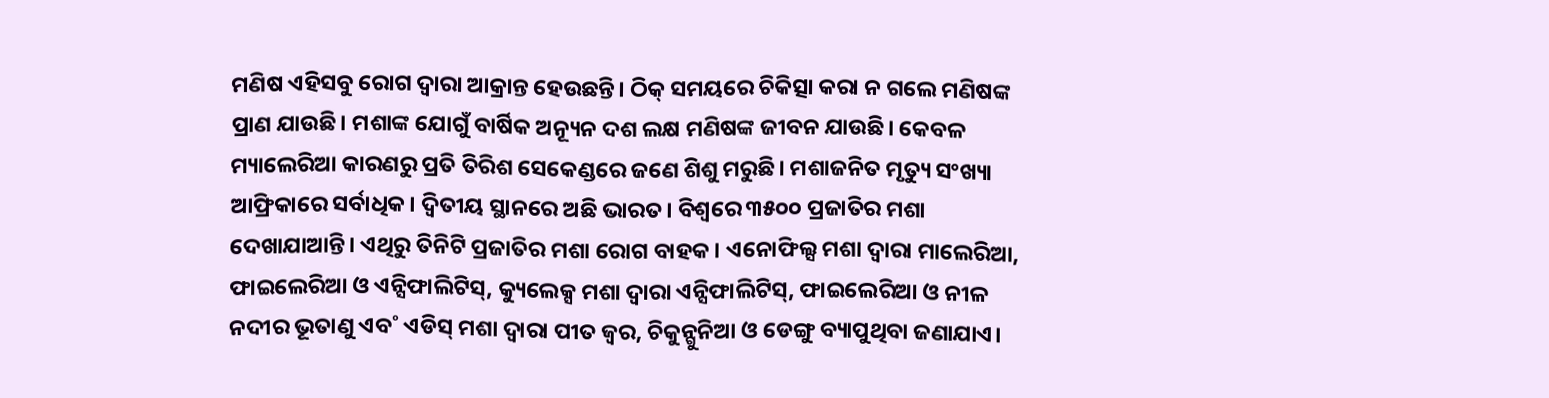ମଣିଷ ଏହିସବୁ ରୋଗ ଦ୍ବାରା ଆକ୍ରାନ୍ତ ହେଉଛନ୍ତି। ଠିକ୍ ସମୟରେ ଚିକିତ୍ସା କରା ନ ଗଲେ ମଣିଷଙ୍କ ପ୍ରାଣ ଯାଉଛି। ମଶାଙ୍କ ଯୋଗୁଁ ବାର୍ଷିକ ଅନ୍ୟୂନ ଦଶ ଲକ୍ଷ ମଣିଷଙ୍କ ଜୀବନ ଯାଉଛି। କେବଳ ମ୍ୟାଲେରିଆ କାରଣରୁ ପ୍ରତି ତିରିଶ ସେକେଣ୍ଡରେ ଜଣେ ଶିଶୁ ମରୁଛି। ମଶାଜନିତ ମୃତ୍ୟୁ ସଂଖ୍ୟା ଆଫ୍ରିକାରେ ସର୍ବାଧିକ। ଦ୍ବିତୀୟ ସ୍ଥାନରେ ଅଛି ଭାରତ। ବିଶ୍ବରେ ୩୫୦୦ ପ୍ରଜାତିର ମଶା ଦେଖାଯାଆନ୍ତି। ଏଥିରୁ ତିନିଟି ପ୍ରଜାତିର ମଶା ରୋଗ ବାହକ। ଏନୋଫିଲ୍ସ ମଶା ଦ୍ବାରା ମାଲେରିଆ, ଫାଇଲେରିଆ ଓ ଏନ୍ସିଫାଲିଟିସ୍, କ୍ୟୁଲେକ୍ସ ମଶା ଦ୍ବାରା ଏନ୍ସିଫାଲିଟିସ୍, ଫାଇଲେରିଆ ଓ ନୀଳ ନଦୀର ଭୂତାଣୁ ଏବ˚ ଏଡିସ୍ ମଶା ଦ୍ବାରା ପୀତ ଜ୍ବର, ଚିକୁନ୍ଗୁନିଆ ଓ ଡେଙ୍ଗୁ ବ୍ୟାପୁଥିବା ଜଣାଯାଏ।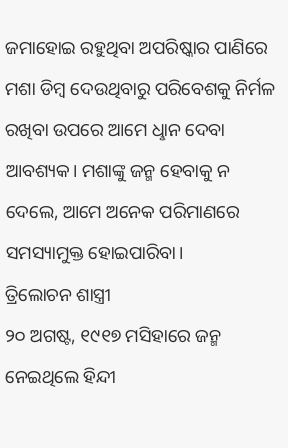ଜମାହୋଇ ରହୁଥିବା ଅପରିଷ୍କାର ପାଣିରେ ମଶା ଡିମ୍ବ ଦେଉଥିବାରୁ ପରିବେଶକୁ ନିର୍ମଳ ରଖିବା ଉପରେ ଆମେ ଧୢାନ ଦେବା ଆବଶ୍ୟକ। ମଶାଙ୍କୁ ଜନ୍ମ ହେବାକୁ ନ ଦେଲେ, ଆମେ ଅନେକ ପରିମାଣରେ ସମସ୍ୟାମୁକ୍ତ ହୋଇପାରିବା।
ତ୍ରିଲୋଚନ ଶାସ୍ତ୍ରୀ
୨୦ ଅଗଷ୍ଟ, ୧୯୧୭ ମସିହାରେ ଜନ୍ମ ନେଇଥିଲେ ହିନ୍ଦୀ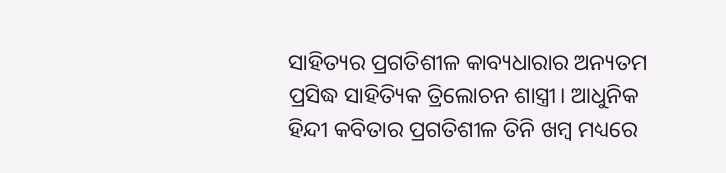ସାହିତ୍ୟର ପ୍ରଗତିଶୀଳ କାବ୍ୟଧାରାର ଅନ୍ୟତମ ପ୍ରସିଦ୍ଧ ସାହିତ୍ୟିକ ତ୍ରିଲୋଚନ ଶାସ୍ତ୍ରୀ। ଆଧୁନିକ ହିନ୍ଦୀ କବିତାର ପ୍ରଗତିଶୀଳ ତିନି ଖମ୍ବ ମଧ୍ୟରେ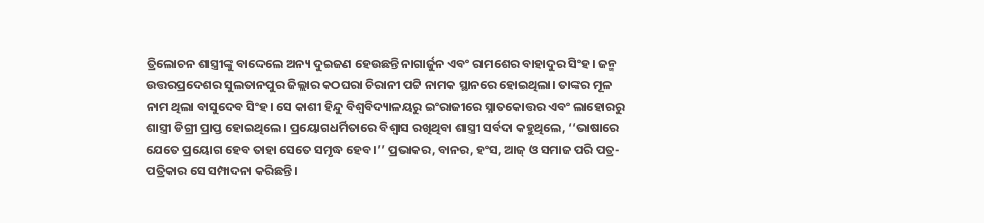ତ୍ରିଲୋଚନ ଶାସ୍ତ୍ରୀଙ୍କୁ ବାଦ୍ଦେଲେ ଅନ୍ୟ ଦୁଇଜଣ ହେଉଛନ୍ତି ନାଗାର୍ଜୁନ ଏବଂ ରାମଶେର ବାହାଦୁର ସିଂହ। ଜନ୍ମ ଉତ୍ତରପ୍ରଦେଶର ସୁଲତାନପୁର ଜିଲ୍ଲାର କଠଘରା ଚିରାନୀ ପଟ୍ଟି ନାମକ ସ୍ଥାନରେ ହୋଇଥିଲା। ତାଙ୍କର ମୂଳ ନାମ ଥିଲା ବାସୁଦେବ ସିଂହ। ସେ କାଶୀ ହିନ୍ଦୁ ବିଶ୍ବବିଦ୍ୟାଳୟରୁ ଇଂରାଜୀରେ ସ୍ନାତକୋତ୍ତର ଏବଂ ଲାହୋରରୁ ଶାସ୍ତ୍ରୀ ଡିଗ୍ରୀ ପ୍ରାପ୍ତ ହୋଇଥିଲେ। ପ୍ରୟୋଗଧର୍ମିତାରେ ବିଶ୍ବାସ ରଖିଥିବା ଶାସ୍ତ୍ରୀ ସର୍ବଦା କହୁଥିଲେ, ‘‘ଭାଷାରେ ଯେତେ ପ୍ରୟୋଗ ହେବ ତାହା ସେତେ ସମୃଦ୍ଧ ହେବ।’’ ପ୍ରଭାକର, ବାନର, ହଂସ, ଆଜ୍ ଓ ସମାଜ ପରି ପତ୍ର-ପତ୍ରିକାର ସେ ସମ୍ପାଦନା କରିଛନ୍ତି।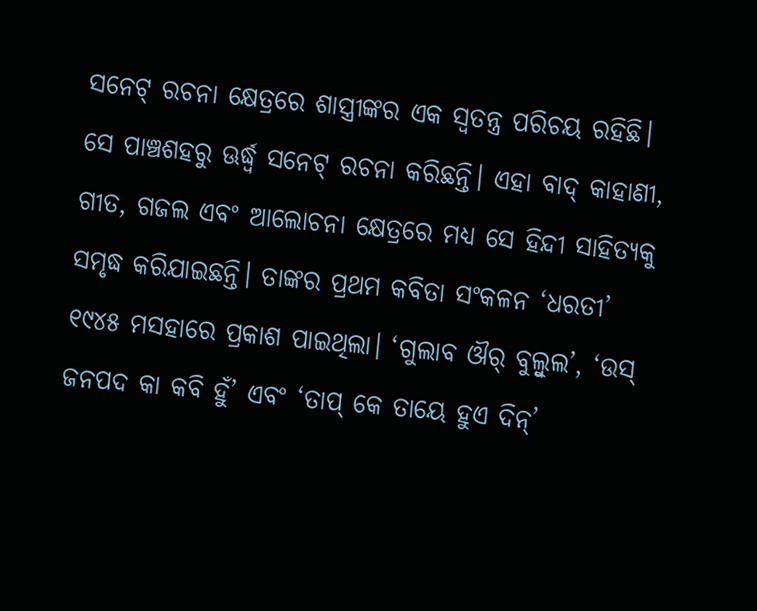ସନେଟ୍ ରଚନା କ୍ଷେତ୍ରରେ ଶାସ୍ତ୍ରୀଙ୍କର ଏକ ସ୍ବତନ୍ତ୍ର ପରିଚୟ ରହିଛି। ସେ ପାଞ୍ଚଶହରୁ ଊର୍ଦ୍ଧ୍ବ ସନେଟ୍ ରଚନା କରିଛନ୍ତି। ଏହା ବାଦ୍ କାହାଣୀ, ଗୀତ, ଗଜଲ ଏବଂ ଆଲୋଚନା କ୍ଷେତ୍ରରେ ମଧ୍ୟ ସେ ହିନ୍ଦୀ ସାହିତ୍ୟକୁ ସମୃଦ୍ଧ କରିଯାଇଛନ୍ତି। ତାଙ୍କର ପ୍ରଥମ କବିତା ସଂକଳନ ‘ଧରତୀ’ ୧୯୪୫ ମସହାରେ ପ୍ରକାଶ ପାଇଥିଲା। ‘ଗୁଲାବ ଔର୍ ବୁଲ୍ବୁଲ’, ‘ଉସ୍ ଜନପଦ କା କବି ହୁଁ’ ଏବଂ ‘ତାପ୍ କେ ତାୟେ ହୁଏ ଦିନ୍’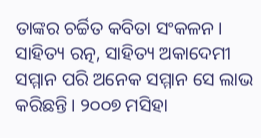ତାଙ୍କର ଚର୍ଚ୍ଚିତ କବିତା ସଂକଳନ। ସାହିତ୍ୟ ରତ୍ନ, ସାହିତ୍ୟ ଅକାଦେମୀ ସମ୍ମାନ ପରି ଅନେକ ସମ୍ମାନ ସେ ଲାଭ କରିଛନ୍ତି। ୨୦୦୭ ମସିହା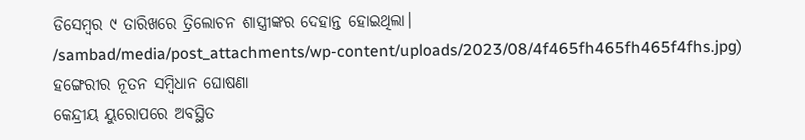ଡିସେମ୍ବର ୯ ତାରିଖରେ ତ୍ରିଲୋଚନ ଶାସ୍ତ୍ରୀଙ୍କର ଦେହାନ୍ତ ହୋଇଥିଲା।
/sambad/media/post_attachments/wp-content/uploads/2023/08/4f465fh465fh465f4fhs.jpg)
ହଙ୍ଗେରୀର ନୂତନ ସମ୍ବିଧାନ ଘୋଷଣା
କେନ୍ଦ୍ରୀୟ ୟୁରୋପରେ ଅବସ୍ଥିତ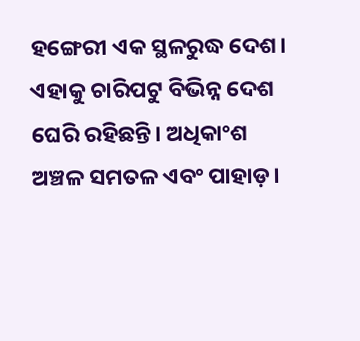ହଙ୍ଗେରୀ ଏକ ସ୍ଥଳରୁଦ୍ଧ ଦେଶ। ଏହାକୁ ଚାରିପଟୁ ବିଭିନ୍ନ ଦେଶ ଘେରି ରହିଛନ୍ତି। ଅଧିକାଂଶ ଅଞ୍ଚଳ ସମତଳ ଏବଂ ପାହାଡ଼।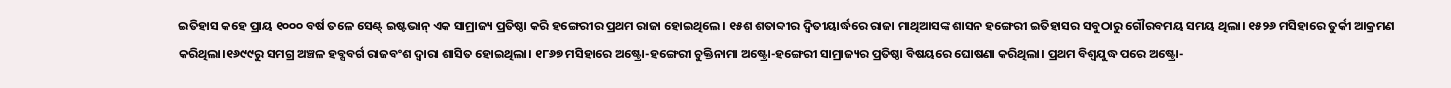ଇତିହାସ କହେ ପ୍ରାୟ ୧୦୦୦ ବର୍ଷ ତଳେ ସେଣ୍ଟ୍ ଇଷ୍ଟଭାନ୍ ଏକ ସାମ୍ରାଜ୍ୟ ପ୍ରତିଷ୍ଠା କରି ହଙ୍ଗେରୀର ପ୍ରଥମ ରାଜା ହୋଇଥିଲେ। ୧୫ଶ ଶତାବ୍ଦୀର ଦ୍ୱିତୀୟାର୍ଦ୍ଧରେ ରାଜା ମାଥିଆସଙ୍କ ଶାସନ ହଙ୍ଗେରୀ ଇତିହାସର ସବୁଠାରୁ ଗୌରବମୟ ସମୟ ଥିଲା। ୧୫୨୬ ମସିହାରେ ତୁର୍କୀ ଆକ୍ରମଣ କରିଥିଲା।୧୬୯୯ରୁ ସମଗ୍ର ଅଞ୍ଚଳ ହବ୍ସବର୍ଗ ରାଜବଂଶ ଦ୍ୱାରା ଶାସିତ ହୋଇଥିଲା। ୧୮୬୭ ମସିହାରେ ଅଷ୍ଟ୍ରୋ-ହଙ୍ଗେରୀ ଚୁକ୍ତିନାମା ଅଷ୍ଟ୍ରୋ-ହଙ୍ଗେରୀ ସାମ୍ରାଜ୍ୟର ପ୍ରତିଷ୍ଠା ବିଷୟରେ ଘୋଷଣା କରିଥିଲା। ପ୍ରଥମ ବିଶ୍ୱଯୁଦ୍ଧ ପରେ ଅଷ୍ଟ୍ରୋ-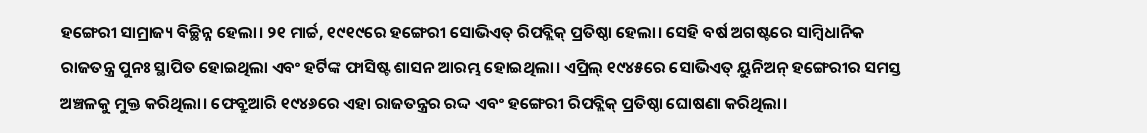ହଙ୍ଗେରୀ ସାମ୍ରାଜ୍ୟ ବିଚ୍ଛିନ୍ନ ହେଲା। ୨୧ ମାର୍ଚ୍ଚ, ୧୯୧୯ରେ ହଙ୍ଗେରୀ ସୋଭିଏତ୍ ରିପବ୍ଲିକ୍ ପ୍ରତିଷ୍ଠା ହେଲା। ସେହି ବର୍ଷ ଅଗଷ୍ଟରେ ସାମ୍ବିଧାନିକ ରାଜତନ୍ତ୍ର ପୁନଃ ସ୍ଥାପିତ ହୋଇଥିଲା ଏବଂ ହର୍ଟିଙ୍କ ଫାସିଷ୍ଟ ଶାସନ ଆରମ୍ଭ ହୋଇଥିଲା। ଏପ୍ରିଲ୍ ୧୯୪୫ରେ ସୋଭିଏତ୍ ୟୁନିଅନ୍ ହଙ୍ଗେରୀର ସମସ୍ତ ଅଞ୍ଚଳକୁ ମୁକ୍ତ କରିଥିଲା। ଫେବ୍ରୁଆରି ୧୯୪୬ରେ ଏହା ରାଜତନ୍ତ୍ରର ରଦ୍ଦ ଏବଂ ହଙ୍ଗେରୀ ରିପବ୍ଲିକ୍ ପ୍ରତିଷ୍ଠା ଘୋଷଣା କରିଥିଲା।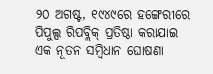୨୦ ଅଗଷ୍ଟ, ୧୯୪୯ରେ ହଙ୍ଗେରୀରେ ପିପୁଲ୍ସ ରିପବ୍ଲିକ୍ ପ୍ରତିଷ୍ଠା କରାଯାଇ ଏକ ନୂତନ ସମ୍ବିଧାନ ଘୋଷଣା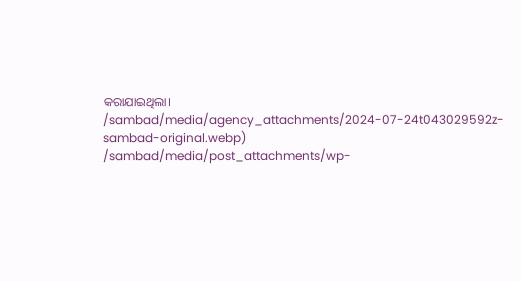କରାଯାଇଥିଲା।
/sambad/media/agency_attachments/2024-07-24t043029592z-sambad-original.webp)
/sambad/media/post_attachments/wp-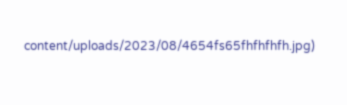content/uploads/2023/08/4654fs65fhfhfhfh.jpg)